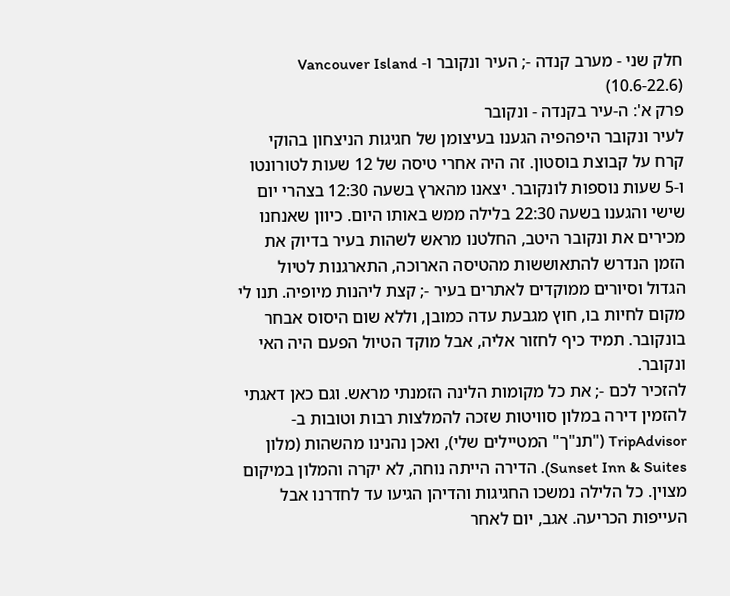חלק שני - מערב קנדה -; העיר ונקובר ו- Vancouver Island (10.6-22.6)
פרק א': ה-עיר בקנדה - ונקובר
לעיר ונקובר היפהפיה הגענו בעיצומן של חגיגות הניצחון בהוקי קרח על קבוצת בוסטון. זה היה אחרי טיסה של 12 שעות לטורונטו ו-5 שעות נוספות לונקובר. יצאנו מהארץ בשעה 12:30 בצהרי יום שישי והגענו בשעה 22:30 בלילה ממש באותו היום. כיוון שאנחנו מכירים את ונקובר היטב, החלטנו מראש לשהות בעיר בדיוק את הזמן הנדרש להתאוששות מהטיסה הארוכה, התארגנות לטיול הגדול וסיורים ממוקדים לאתרים בעיר -; קצת ליהנות מיופיה. תנו לי מקום לחיות בו, חוץ מגבעת עדה כמובן, וללא שום היסוס אבחר בונקובר. תמיד כיף לחזור אליה, אבל מוקד הטיול הפעם היה האי ונקובר.
להזכיר לכם -; את כל מקומות הלינה הזמנתי מראש. וגם כאן דאגתי להזמין דירה במלון סוויטות שזכה להמלצות רבות וטובות ב-TripAdvisor ("תנ"ך" המטיילים שלי), ואכן נהנינו מהשהות (מלון
Sunset Inn & Suites). הדירה הייתה נוחה, לא יקרה והמלון במיקום מצוין. כל הלילה נמשכו החגיגות והדיהן הגיעו עד לחדרנו אבל העייפות הכריעה. אגב, יום לאחר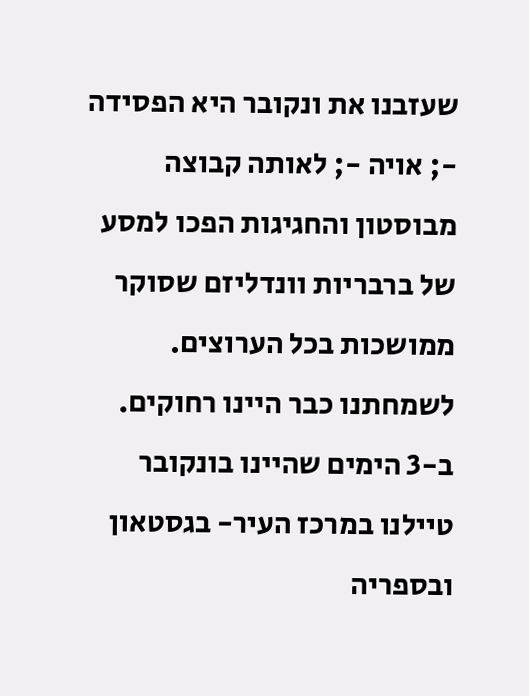שעזבנו את ונקובר היא הפסידה -; אויה -; לאותה קבוצה מבוסטון והחגיגות הפכו למסע של ברבריות וונדליזם שסוקר ממושכות בכל הערוצים. לשמחתנו כבר היינו רחוקים.
ב-3 הימים שהיינו בונקובר טיילנו במרכז העיר- בגסטאון ובספריה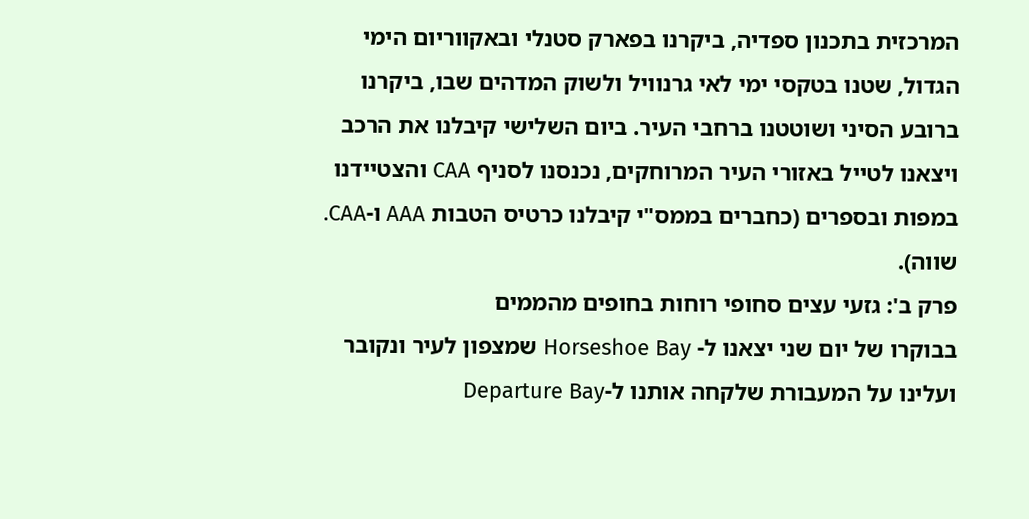המרכזית בתכנון ספדיה, ביקרנו בפארק סטנלי ובאקווריום הימי הגדול, שטנו בטקסי ימי לאי גרנוויל ולשוק המדהים שבו, ביקרנו ברובע הסיני ושוטטנו ברחבי העיר. ביום השלישי קיבלנו את הרכב ויצאנו לטייל באזורי העיר המרוחקים, נכנסנו לסניף CAA והצטיידנו במפות ובספרים (כחברים בממס"י קיבלנו כרטיס הטבות AAA ו-CAA. שווה).
פרק ב': גזעי עצים סחופי רוחות בחופים מהממים
בבוקרו של יום שני יצאנו ל- Horseshoe Bay שמצפון לעיר ונקובר ועלינו על המעבורת שלקחה אותנו ל-Departure Bay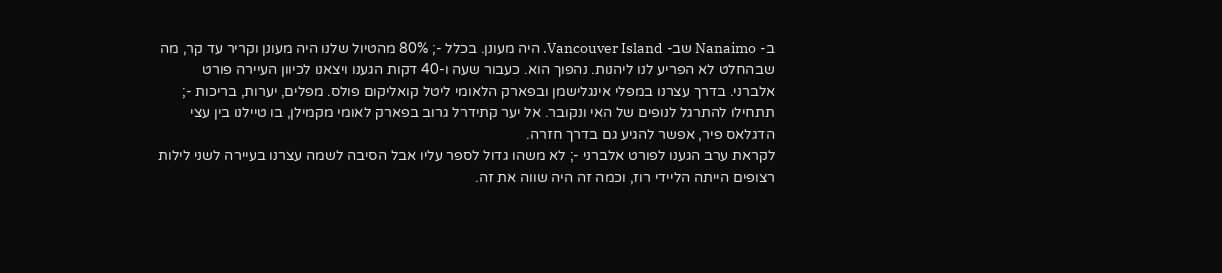ב- Nanaimo שב- Vancouver Island. היה מעונן. בכלל -; 80% מהטיול שלנו היה מעונן וקריר עד קר, מה שבהחלט לא הפריע לנו ליהנות. נהפוך הוא. כעבור שעה ו-40 דקות הגענו ויצאנו לכיוון העיירה פורט אלברני. בדרך עצרנו במפלי אינגלישמן ובפארק הלאומי ליטל קואליקום פולס. מפלים, יערות, בריכות -; תתחילו להתרגל לנופים של האי ונקובר. אל יער קתידרל גרוב בפארק לאומי מקמילן, בו טיילנו בין עצי הדגלאס פיר, אפשר להגיע גם בדרך חזרה.
לקראת ערב הגענו לפורט אלברני -; לא משהו גדול לספר עליו אבל הסיבה לשמה עצרנו בעיירה לשני לילות רצופים הייתה הליידי רוז, וכמה זה היה שווה את זה.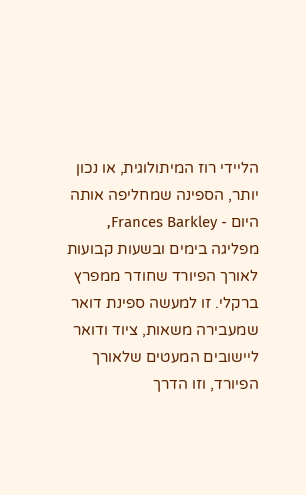הליידי רוז המיתולוגית, או נכון יותר, הספינה שמחליפה אותה היום - Frances Barkley, מפליגה בימים ובשעות קבועות לאורך הפיורד שחודר ממפרץ ברקלי. זו למעשה ספינת דואר שמעבירה משאות, ציוד ודואר ליישובים המעטים שלאורך הפיורד, וזו הדרך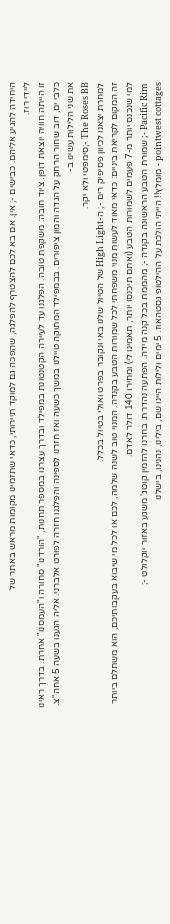היחידה להגיע אליהם. כבישים -; אין. אם בא לכם להצטרף להפלגה, שהפכה גם למוקד תיירותי, כדאי שתזמינו מקומות מראש באתר של
ליידי רוז.
זו הייתה חוויה יוצאת דופן. ציוד חובה: משקפת טובה. הפלגנו עד לעיירה הקטנטונת במפילד ובדרך עצרנו במספר תחנות, "הורדנו" סחורה ו"העמסנו" אחרת. בדרך ראינו כלבי ים, דוב שחור הרחק על הגדה והמון ציפורים. בבמפילד המתוקה טיילנו במשך כשעה ואז חזרנו לספינה והפלגנו חזרה לפורט אלברני. אליה הגענו בשעה 5 אחה"צ. את שני הלילות עשינו ב-
The Roses BB -;סימפטי ולא יקר.
למחרת יצאנו לכיוון פסיפיק רים -; ה-High Light של הטיול שלנו באי ונקובר בפרט ואולי בטיול בכלל.
זה המקום לקריאת ביניים: כדאי מאוד לעשות מנוי משפחתי לכל שמורות הטבע בקנדה. המנוי טוב לשנה שלמה, לכם או לכל מי שיבוא בעקבותיכם, הוא משתלם ביותר למי שנכנס יותר מ-7 פעמים לשמורות הטבע (ואתם תיכנסו יותר, תאמינו לי) ומחירו 140 דולר לאדם.
Pacific Rim -; שמורת הטבע הראשונה בקנדה -; מהממת בכל קנה מידה. הפתעה נהדרת. בחרנו להזמין קוטג' משגע באזור יוקלולט -;
pointwest cottages - מומלץ!! הייתי הולכת על ההילטופ גסטהאוז. 5 ימים ולילות היינו שם, בילינו, נהנינו, בישלנו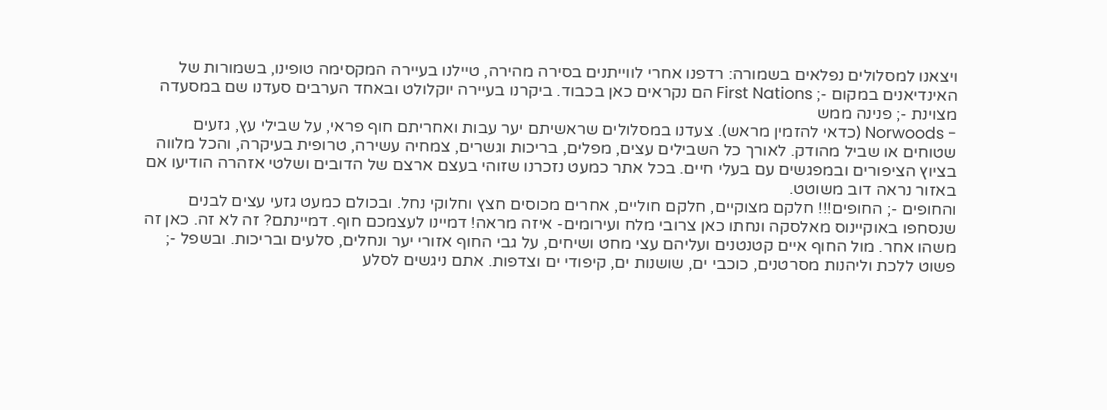ויצאנו למסלולים נפלאים בשמורה: רדפנו אחרי לווייתנים בסירה מהירה, טיילנו בעיירה המקסימה טופינו, בשמורות של האינדיאנים במקום -; First Nations הם נקראים כאן בכבוד. ביקרנו בעיירה יוקלולט ובאחד הערבים סעדנו שם במסעדה מצוינת -; פנינה ממש
- Norwoods (כדאי להזמין מראש). צעדנו במסלולים שראשיתם יער עבות ואחריתם חוף פראי, על שבילי עץ, גזעים שטוחים או שביל מהודק. לאורך כל השבילים עצים, מפלים, בריכות וגשרים, צמחיה עשירה, טרופית בעיקרה, והכל מלווה בציוץ הציפורים ובמפגשים עם בעלי חיים. בכל אתר כמעט נזכרנו שזוהי בעצם ארצם של הדובים ושלטי אזהרה הודיעו אם באזור נראה דוב משוטט.
והחופים -; החופים!!! חלקם מצוקיים, חלקם חוליים, אחרים מכוסים חצץ וחלוקי נחל. ובכולם כמעט גזעי עצים לבנים שנסחפו באוקיינוס מאלסקה ונחתו כאן צרובי מלח ועירומים- איזה מראה! דמיינו לעצמכם חוף. דמיינתם? זה לא זה. כאן זה משהו אחר. מול החוף איים קטנטנים ועליהם עצי מחט ושיחים, על גבי החוף אזורי יער ונחלים, סלעים ובריכות. ובשפל -; פשוט ללכת וליהנות מסרטנים, כוכבי ים, שושנות ים, קיפודי ים וצדפות. אתם ניגשים לסלע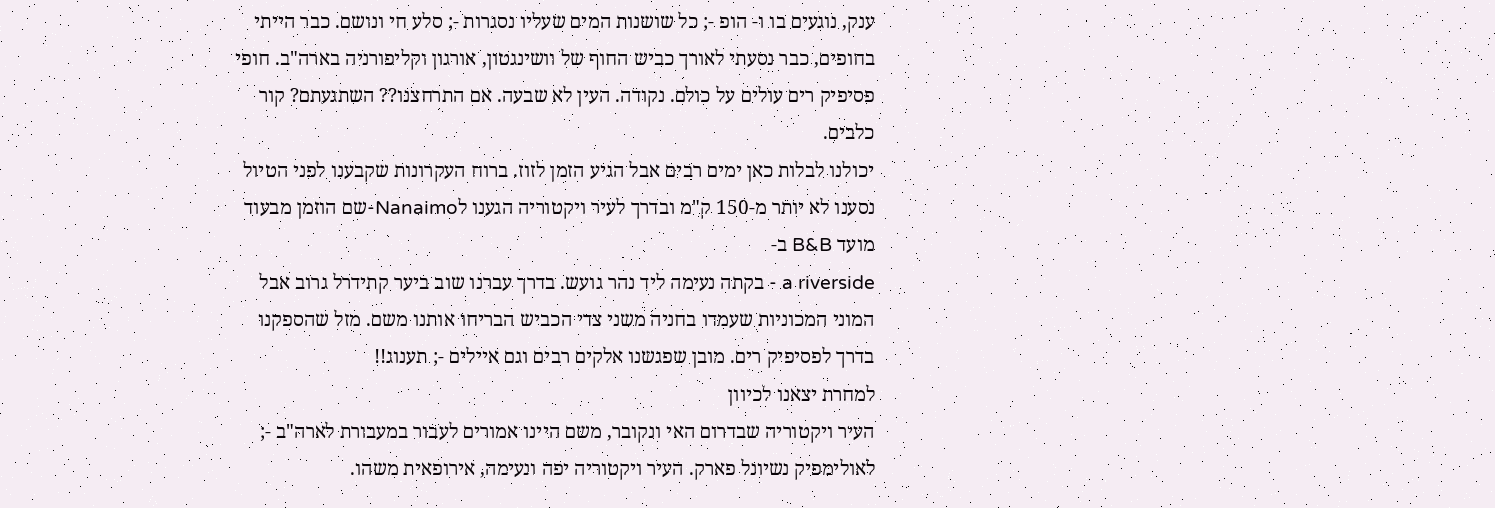ענק, נוגעים בו ו- הופ -; כל שושנות המים שעליו נסגרות -; סלע חי ונושם. כבר הייתי בחופים, כבר נסעתי לאורך כביש החוף של וושינגטון, אורגון וקליפורניה בארה"ב. חופי פסיפיק רים עולים על כולם. נקודה. העין לא שבעה. אם התרחצנו?? השתגעתם? קור כלבים.
יכולנו לבלות כאן ימים רבים אבל הגיע הזמן לזוז. ברוח העקרונות שקבענו לפני הטיול נסענו לא יותר מ-150 ק"מ ובדרך לעיר ויקטוריה הגענו לNanaimo-שם הוזמן מבעוד מועד B&B ב-
a riverside - בקתה נעימה ליד נהר גועש. בדרך עברנו שוב ביער קתידרל גרוב אבל המוני המכוניות שעמדו בחניה משני צדי הכביש הבריחו אותנו משם. מזל שהספקנו בדרך לפסיפיק רים. מובן שפגשנו אלקים רבים וגם איילים -; תענוג!!
למחרת יצאנו לכיוון
העיר ויקטוריה שבדרום האי ונקובר, משם היינו אמורים לעבור במעבורת לארה"ב -; לאולימפיק נשיונל פארק. העיר ויקטוריה יפה ונעימה, אירופאית משהו.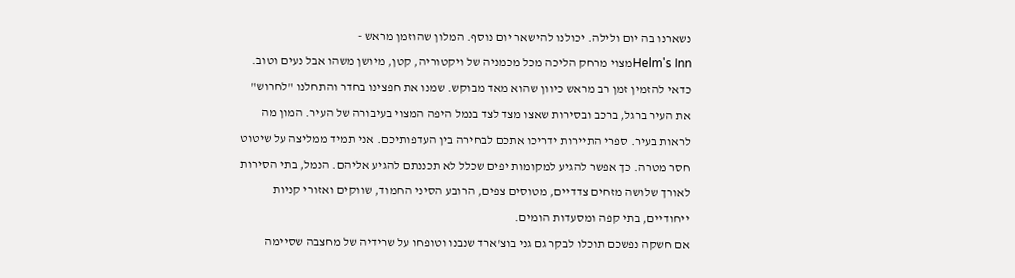נשארנו בה יום ולילה. יכולנו להישאר יום נוסף. המלון שהוזמן מראש -
Helm's Innמצוי מרחק הליכה מכל מכמניה של ויקטוריה, קטן, מיושן משהו אבל נעים וטוב. כדאי להזמין זמן רב מראש כיוון שהוא מאד מבוקש. שמנו את חפצינו בחדר והתחלנו "לחרוש" את העיר ברגל, ברכב ובסירות שאצו מצד לצד בנמל היפה המצוי בעיבורה של העיר. המון מה לראות בעיר. ספרי התיירות ידריכו אתכם לבחירה בין העדפותיכם. אני תמיד ממליצה על שיטוט חסר מטרה. כך אפשר להגיע למקומות יפים שכלל לא תכננתם להגיע אליהם. הנמל, בתי הסירות לאורך שלושה מזחים צדדיים, מטוסים צפים, הרובע הסיני החמוד, שווקים ואזורי קניות ייחודיים, בתי קפה ומסעדות הומים.
אם חשקה נפשכם תוכלו לבקר גם גני בוצ'ארד שנבנו וטופחו על שרידיה של מחצבה שסיימה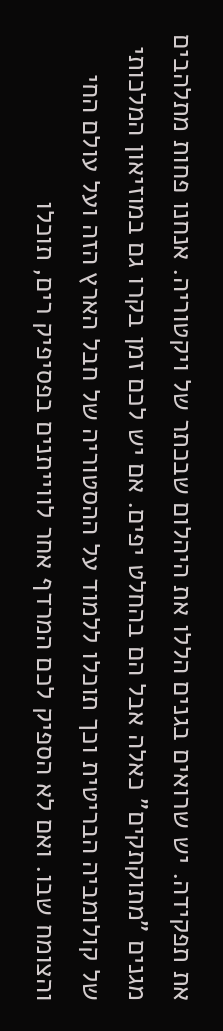את תפקידה. יש שרואים בגנים הללו את היהלום שבכתר של ויקטוריה. אנחנו פחות מתלהבים מגנים "מתוקתקים" כאלה אבל הם בהחלט יפים. אם יש לכם זמן בקרו גם במוזיאון המלכותי של קולומביה הבריטית וכך תוכלו ללמוד על ההסטוריה של חבל הארץ הזה ועל עולם החי והצומח שבו. ואם לא הספיק לכם המרדף אחר לווייתנים בפסיפיק רים, תוכלו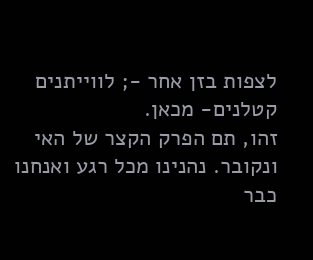לצפות בזן אחר -; לווייתנים קטלנים- מכאן.
זהו, תם הפרק הקצר של האי ונקובר. נהנינו מכל רגע ואנחנו כבר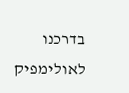בדרכנו לאולימפיק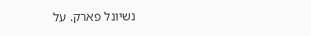נשיונל פארק. על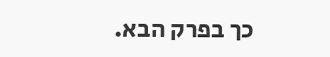כך בפרק הבא.